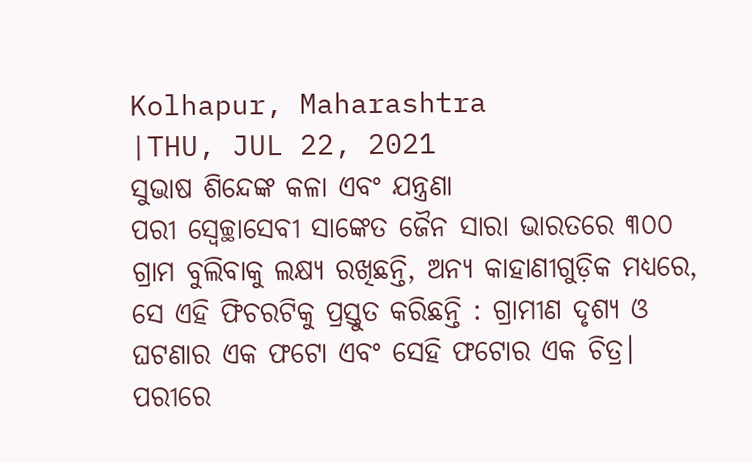Kolhapur, Maharashtra
|THU, JUL 22, 2021
ସୁଭାଷ ଶିନ୍ଦେଙ୍କ କଳା ଏବଂ ଯନ୍ତ୍ରଣା
ପରୀ ସ୍ୱେଚ୍ଛାସେବୀ ସାଙ୍କେତ ଜୈନ ସାରା ଭାରତରେ ୩୦୦ ଗ୍ରାମ ବୁଲିବାକୁ ଲକ୍ଷ୍ୟ ରଖିଛନ୍ତି, ଅନ୍ୟ କାହାଣୀଗୁଡ଼ିକ ମଧ୍ୟରେ, ସେ ଏହି ଫିଚରଟିକୁ ପ୍ରସ୍ତୁତ କରିଛନ୍ତି : ଗ୍ରାମୀଣ ଦୃଶ୍ୟ ଓ ଘଟଣାର ଏକ ଫଟୋ ଏବଂ ସେହି ଫଟୋର ଏକ ଚିତ୍ର। ପରୀରେ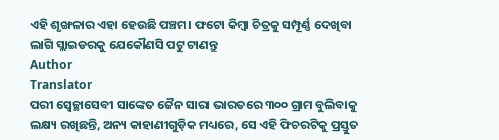ଏହି ଶୃଙ୍ଖଳାର ଏହା ହେଉଛି ପଞ୍ଚମ। ଫଟୋ କିମ୍ବା ଚିତ୍ରକୁ ସମ୍ପୂର୍ଣ୍ଣ ଦେଖିବା ଲାଗି ସ୍ଲାଇଡରକୁ ଯେକୌଣସି ପଟୁ ଟାଣନ୍ତୁ
Author
Translator
ପରୀ ସ୍ୱେଚ୍ଛାସେବୀ ସାଙ୍କେତ ଜୈନ ସାରା ଭାରତରେ ୩୦୦ ଗ୍ରାମ ବୁଲିବାକୁ ଲକ୍ଷ୍ୟ ରଖିଛନ୍ତି, ଅନ୍ୟ କାହାଣୀଗୁଡ଼ିକ ମଧ୍ୟରେ, ସେ ଏହି ଫିଚରଟିକୁ ପ୍ରସ୍ତୁତ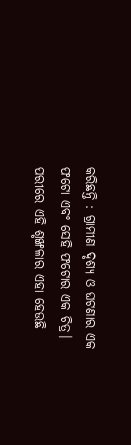କରିଛନ୍ତି : ଗ୍ରାମୀଣ ଦୃଶ୍ୟ ଓ ଘଟଣାର ଏକ ଫଟୋ ଏବଂ ସେହି ଫଟୋର ଏକ ଚିତ୍ର। ପରୀରେ ଏହି ଶୃଙ୍ଖଳାର ଏହା ହେଉଛି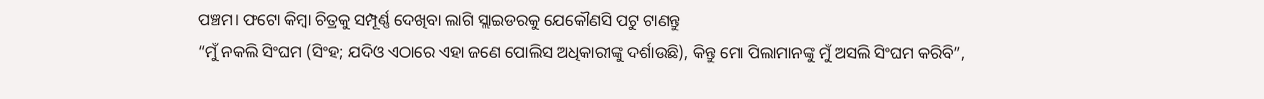ପଞ୍ଚମ। ଫଟୋ କିମ୍ବା ଚିତ୍ରକୁ ସମ୍ପୂର୍ଣ୍ଣ ଦେଖିବା ଲାଗି ସ୍ଲାଇଡରକୁ ଯେକୌଣସି ପଟୁ ଟାଣନ୍ତୁ
“ମୁଁ ନକଲି ସିଂଘମ (ସିଂହ; ଯଦିଓ ଏଠାରେ ଏହା ଜଣେ ପୋଲିସ ଅଧିକାରୀଙ୍କୁ ଦର୍ଶାଉଛି), କିନ୍ତୁ ମୋ ପିଲାମାନଙ୍କୁ ମୁଁ ଅସଲି ସିଂଘମ କରିବି”,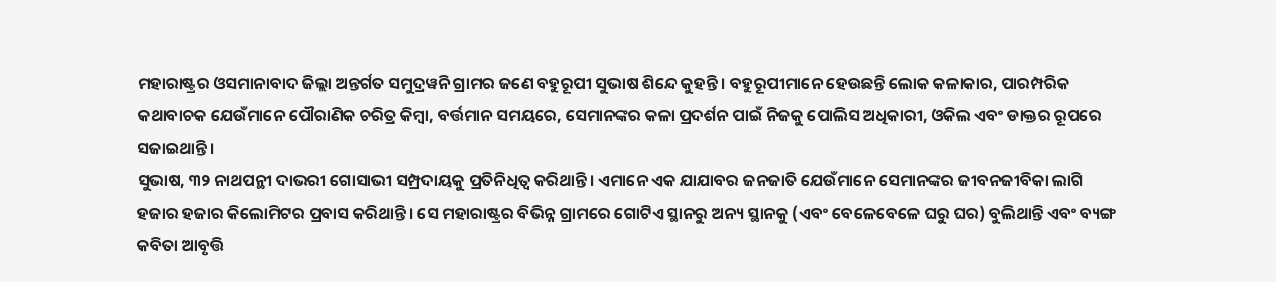ମହାରାଷ୍ଟ୍ରର ଓସମାନାବାଦ ଜିଲ୍ଲା ଅନ୍ତର୍ଗତ ସମୁଦ୍ରୱନି ଗ୍ରାମର ଜଣେ ବହୁରୂପୀ ସୁଭାଷ ଶିନ୍ଦେ କୁହନ୍ତି। ବହୁରୂପୀମାନେ ହେଉଛନ୍ତି ଲୋକ କଳାକାର, ପାରମ୍ପରିକ କଥାବାଚକ ଯେଉଁମାନେ ପୌରାଣିକ ଚରିତ୍ର କିମ୍ବା, ବର୍ତ୍ତମାନ ସମୟରେ, ସେମାନଙ୍କର କଳା ପ୍ରଦର୍ଶନ ପାଇଁ ନିଜକୁ ପୋଲିସ ଅଧିକାରୀ, ଓକିଲ ଏବଂ ଡାକ୍ତର ରୂପରେ ସଜାଇଥାନ୍ତି।
ସୁଭାଷ, ୩୨ ନାଥପନ୍ଥୀ ଦାଭରୀ ଗୋସାଭୀ ସମ୍ପ୍ରଦାୟକୁ ପ୍ରତିନିଧିତ୍ୱ କରିଥାନ୍ତି। ଏମାନେ ଏକ ଯାଯାବର ଜନଜାତି ଯେଉଁମାନେ ସେମାନଙ୍କର ଜୀବନଜୀବିକା ଲାଗି ହଜାର ହଜାର କିଲୋମିଟର ପ୍ରବାସ କରିଥାନ୍ତି। ସେ ମହାରାଷ୍ଟ୍ରର ବିଭିନ୍ନ ଗ୍ରାମରେ ଗୋଟିଏ ସ୍ଥାନରୁ ଅନ୍ୟ ସ୍ଥାନକୁ (ଏବଂ ବେଳେବେଳେ ଘରୁ ଘର) ବୁଲିଥାନ୍ତି ଏବଂ ବ୍ୟଙ୍ଗ କବିତା ଆବୃତ୍ତି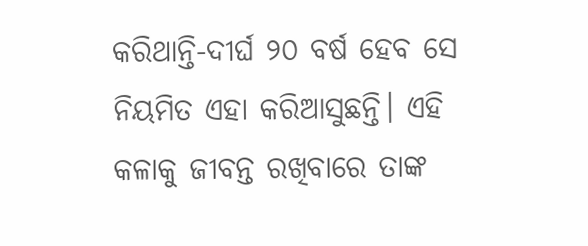କରିଥାନ୍ତି-ଦୀର୍ଘ ୨୦ ବର୍ଷ ହେବ ସେ ନିୟମିତ ଏହା କରିଆସୁଛନ୍ତି। ଏହି କଳାକୁ ଜୀବନ୍ତ ରଖିବାରେ ତାଙ୍କ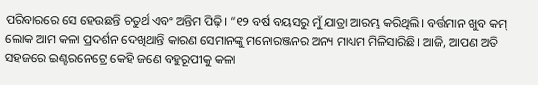ପରିବାରରେ ସେ ହେଉଛନ୍ତି ଚତୁର୍ଥ ଏବଂ ଅନ୍ତିମ ପିଢ଼ି। “୧୨ ବର୍ଷ ବୟସରୁ ମୁଁ ଯାତ୍ରା ଆରମ୍ଭ କରିଥିଲି। ବର୍ତ୍ତମାନ ଖୁବ କମ୍ ଲୋକ ଆମ କଳା ପ୍ରଦର୍ଶନ ଦେଖିଥାନ୍ତି କାରଣ ସେମାନଙ୍କୁ ମନୋରଞ୍ଜନର ଅନ୍ୟ ମାଧ୍ୟମ ମିଳିସାରିଛି। ଆଜି, ଆପଣ ଅତି ସହଜରେ ଇଣ୍ଟରନେଟ୍ରେ କେହି ଜଣେ ବହୁରୂପୀକୁ କଳା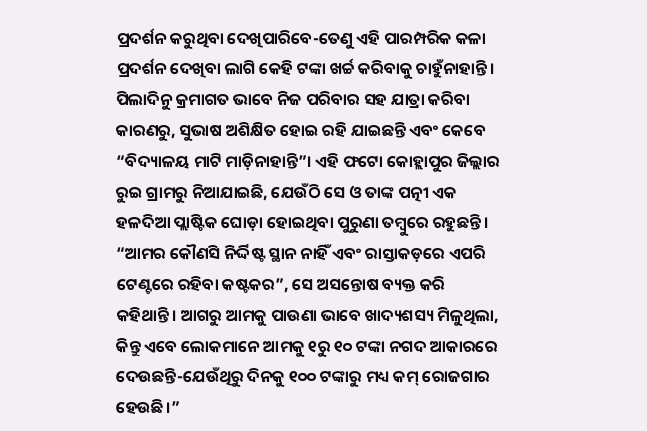ପ୍ରଦର୍ଶନ କରୁଥିବା ଦେଖିପାରିବେ-ତେଣୁ ଏହି ପାରମ୍ପରିକ କଳା ପ୍ରଦର୍ଶନ ଦେଖିବା ଲାଗି କେହି ଟଙ୍କା ଖର୍ଚ୍ଚ କରିବାକୁ ଚାହୁଁନାହାନ୍ତି।
ପିଲାଦିନୁ କ୍ରମାଗତ ଭାବେ ନିଜ ପରିବାର ସହ ଯାତ୍ରା କରିବା କାରଣରୁ, ସୁଭାଷ ଅଶିକ୍ଷିତ ହୋଇ ରହି ଯାଇଛନ୍ତି ଏବଂ କେବେ “ବିଦ୍ୟାଳୟ ମାଟି ମାଡ଼ିନାହାନ୍ତି”। ଏହି ଫଟୋ କୋହ୍ଲାପୁର ଜିଲ୍ଲାର ରୁଇ ଗ୍ରାମରୁ ନିଆଯାଇଛି, ଯେଉଁଠି ସେ ଓ ତାଙ୍କ ପତ୍ନୀ ଏକ ହଳଦିଆ ପ୍ଲାଷ୍ଟିକ ଘୋଡ଼ା ହୋଇଥିବା ପୁରୁଣା ତମ୍ବୁରେ ରହୁଛନ୍ତି। “ଆମର କୌଣସି ନିର୍ଦ୍ଦିଷ୍ଟ ସ୍ଥାନ ନାହିଁ ଏବଂ ରାସ୍ତାକଡ଼ରେ ଏପରି ଟେଣ୍ଟରେ ରହିବା କଷ୍ଟକର”, ସେ ଅସନ୍ତୋଷ ବ୍ୟକ୍ତ କରି କହିଥାନ୍ତି। ଆଗରୁ ଆମକୁ ପାଉଣା ଭାବେ ଖାଦ୍ୟଶସ୍ୟ ମିଳୁଥିଲା, କିନ୍ତୁ ଏବେ ଲୋକମାନେ ଆମକୁ ୧ରୁ ୧୦ ଟଙ୍କା ନଗଦ ଆକାରରେ ଦେଉଛନ୍ତି-ଯେଉଁଥିରୁ ଦିନକୁ ୧୦୦ ଟଙ୍କାରୁ ମଧ୍ୟ କମ୍ ରୋଜଗାର ହେଉଛି।”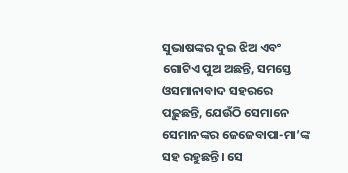ସୁଭାଷଙ୍କର ଦୁଇ ଝିଅ ଏବଂ ଗୋଟିଏ ପୁଅ ଅଛନ୍ତି, ସମସ୍ତେ ଓସମାନାବାଦ ସହରରେ ପଢ଼ୁଛନ୍ତି, ଯେଉଁଠି ସେମାନେ ସେମାନଙ୍କର ଜେଜେବାପା-ମା’ଙ୍କ ସହ ରହୁଛନ୍ତି। ସେ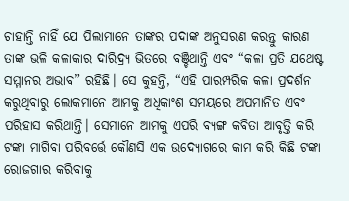ଚାହାନ୍ତି ନାହିଁ ଯେ ପିଲାମାନେ ତାଙ୍କର ପଦାଙ୍କ ଅନୁସରଣ କରନ୍ତୁ କାରଣ ତାଙ୍କ ଭଳି କଳାକାର ଦାରିଦ୍ର୍ୟ ଭିତରେ ବଞ୍ଚିଥାନ୍ତି ଏବଂ “କଳା ପ୍ରତି ଯଥେଷ୍ଟ ସମ୍ମାନର ଅଭାବ” ରହିଛି। ସେ କୁହନ୍ତି, “ଏହି ପାରମ୍ପରିକ କଳା ପ୍ରଦର୍ଶନ କରୁଥିବାରୁ ଲୋକମାନେ ଆମକୁ ଅଧିକାଂଶ ସମୟରେ ଅପମାନିତ ଏବଂ ପରିହାସ କରିଥାନ୍ତି। ସେମାନେ ଆମକୁ ଏପରି ବ୍ୟଙ୍ଗ କବିତା ଆବୃତ୍ତି କରି ଟଙ୍କା ମାଗିବା ପରିବର୍ତ୍ତେ କୌଣସି ଏକ ଉଦ୍ୟୋଗରେ କାମ କରି କିଛି ଟଙ୍କା ରୋଜଗାର କରିବାକୁ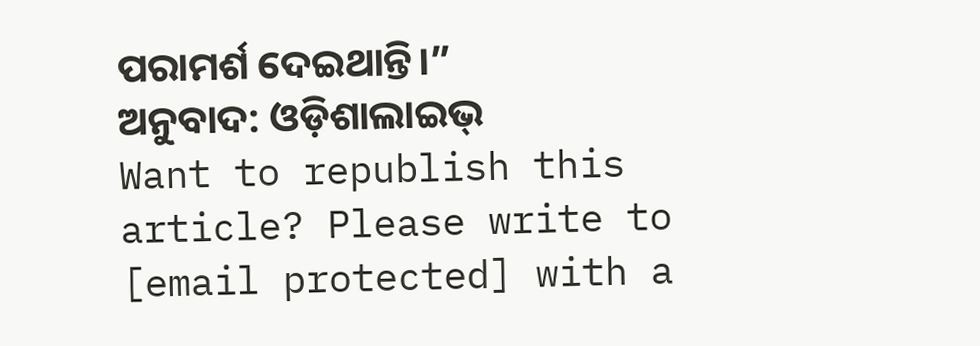ପରାମର୍ଶ ଦେଇଥାନ୍ତି।”
ଅନୁବାଦ: ଓଡ଼ିଶାଲାଇଭ୍
Want to republish this article? Please write to [email protected] with a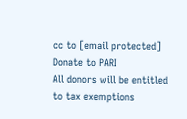cc to [email protected]
Donate to PARI
All donors will be entitled to tax exemptions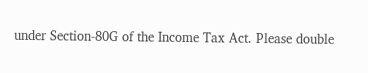under Section-80G of the Income Tax Act. Please double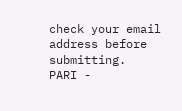check your email address before submitting.
PARI -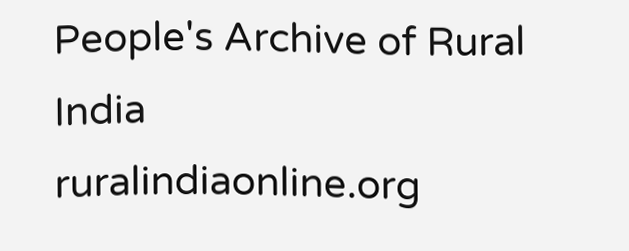People's Archive of Rural India
ruralindiaonline.org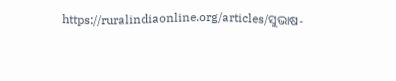https://ruralindiaonline.org/articles/ସୁଭାଷ-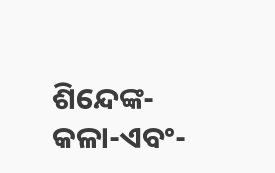ଶିନ୍ଦେଙ୍କ-କଳା-ଏବଂ-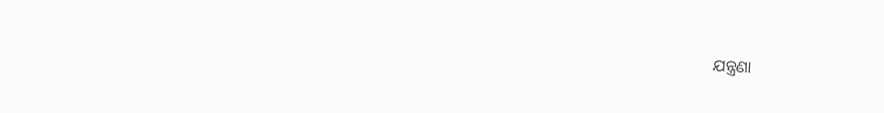ଯନ୍ତ୍ରଣା